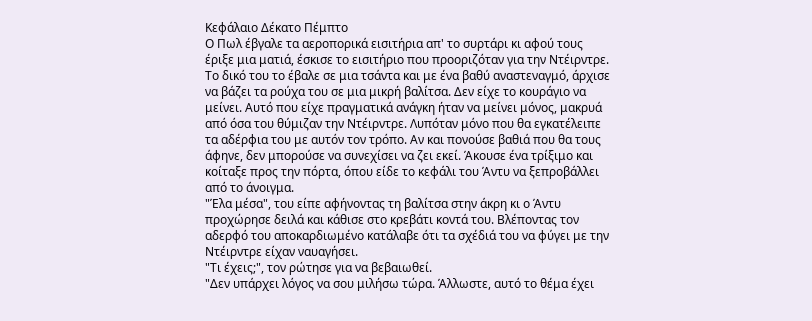Κεφάλαιο Δέκατο Πέμπτο
Ο Πωλ έβγαλε τα αεροπορικά εισιτήρια απ' το συρτάρι κι αφού τους έριξε μια ματιά, έσκισε το εισιτήριο που προοριζόταν για την Ντέιρντρε. Το δικό του το έβαλε σε μια τσάντα και με ένα βαθύ αναστεναγμό, άρχισε να βάζει τα ρούχα του σε μια μικρή βαλίτσα. Δεν είχε το κουράγιο να μείνει. Αυτό που είχε πραγματικά ανάγκη ήταν να μείνει μόνος, μακρυά από όσα του θύμιζαν την Ντέιρντρε. Λυπόταν μόνο που θα εγκατέλειπε τα αδέρφια του με αυτόν τον τρόπο. Αν και πονούσε βαθιά που θα τους άφηνε, δεν μπορούσε να συνεχίσει να ζει εκεί. Άκουσε ένα τρίξιμο και κοίταξε προς την πόρτα, όπου είδε το κεφάλι του Άντυ να ξεπροβάλλει από το άνοιγμα.
"Έλα μέσα", του είπε αφήνοντας τη βαλίτσα στην άκρη κι ο Άντυ προχώρησε δειλά και κάθισε στο κρεβάτι κοντά του. Βλέποντας τον αδερφό του αποκαρδιωμένο κατάλαβε ότι τα σχέδιά του να φύγει με την Ντέιρντρε είχαν ναυαγήσει.
"Τι έχεις;", τον ρώτησε για να βεβαιωθεί.
"Δεν υπάρχει λόγος να σου μιλήσω τώρα. Άλλωστε, αυτό το θέμα έχει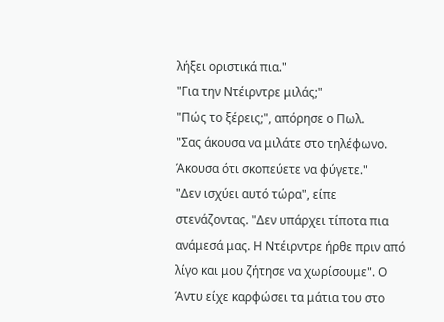λήξει οριστικά πια."
"Για την Ντέιρντρε μιλάς;"
"Πώς το ξέρεις;", απόρησε ο Πωλ.
"Σας άκουσα να μιλάτε στο τηλέφωνο. Άκουσα ότι σκοπεύετε να φύγετε."
"Δεν ισχύει αυτό τώρα", είπε στενάζοντας. "Δεν υπάρχει τίποτα πια ανάμεσά μας. Η Ντέιρντρε ήρθε πριν από λίγο και μου ζήτησε να χωρίσουμε". Ο Άντυ είχε καρφώσει τα μάτια του στο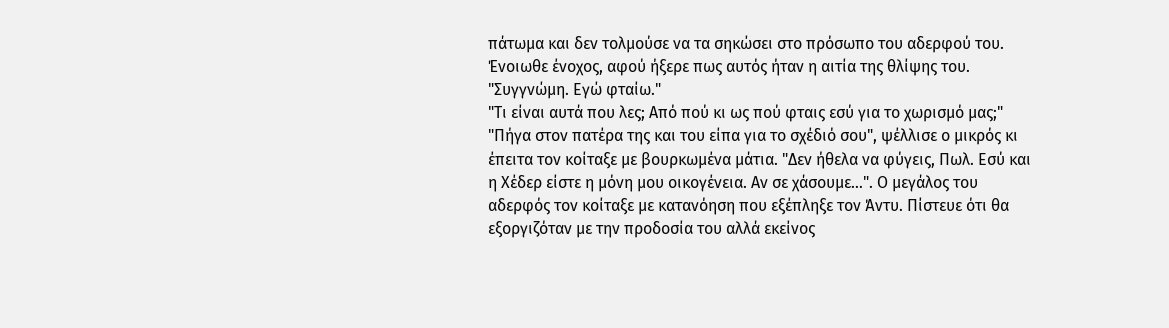πάτωμα και δεν τολμούσε να τα σηκώσει στο πρόσωπο του αδερφού του. Ένοιωθε ένοχος, αφού ήξερε πως αυτός ήταν η αιτία της θλίψης του.
"Συγγνώμη. Εγώ φταίω."
"Τι είναι αυτά που λες; Από πού κι ως πού φταις εσύ για το χωρισμό μας;"
"Πήγα στον πατέρα της και του είπα για το σχέδιό σου", ψέλλισε ο μικρός κι έπειτα τον κοίταξε με βουρκωμένα μάτια. "Δεν ήθελα να φύγεις, Πωλ. Εσύ και η Χέδερ είστε η μόνη μου οικογένεια. Αν σε χάσουμε…". Ο μεγάλος του αδερφός τον κοίταξε με κατανόηση που εξέπληξε τον Άντυ. Πίστευε ότι θα εξοργιζόταν με την προδοσία του αλλά εκείνος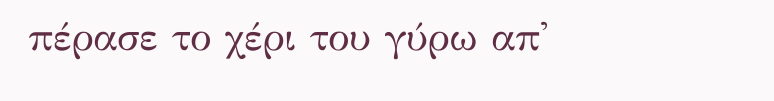πέρασε το χέρι του γύρω απ'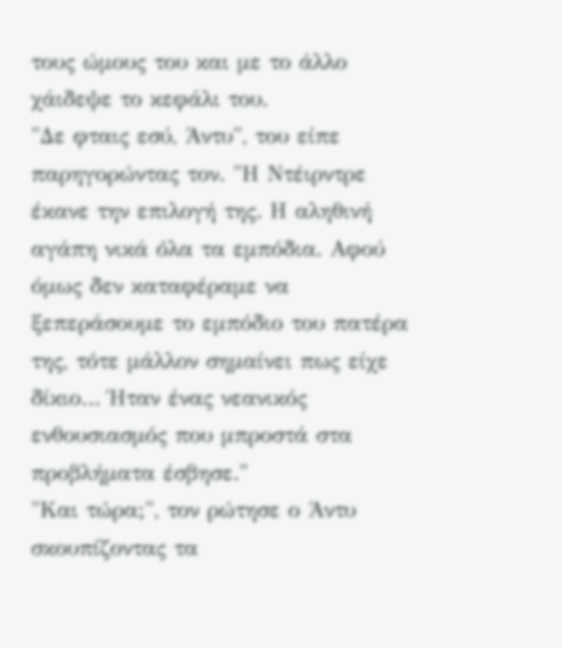τους ώμους του και με το άλλο χάιδεψε το κεφάλι του.
"Δε φταις εσύ, Άντυ", του είπε παρηγορώντας τον. "Η Ντέιρντρε έκανε την επιλογή της. Η αληθινή αγάπη νικά όλα τα εμπόδια. Αφού όμως δεν καταφέραμε να ξεπεράσουμε το εμπόδιο του πατέρα της, τότε μάλλον σημαίνει πως είχε δίκιο… Ήταν ένας νεανικός ενθουσιασμός που μπροστά στα προβλήματα έσβησε."
"Και τώρα;", τον ρώτησε ο Άντυ σκουπίζοντας τα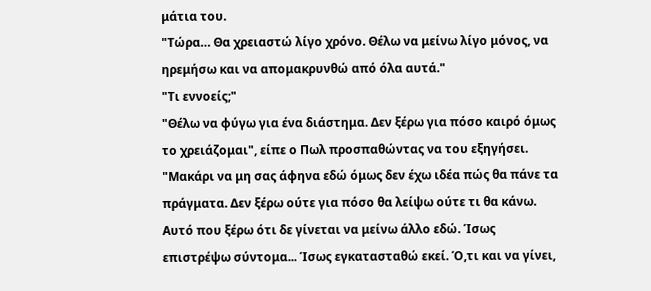μάτια του.
"Τώρα… Θα χρειαστώ λίγο χρόνο. Θέλω να μείνω λίγο μόνος, να ηρεμήσω και να απομακρυνθώ από όλα αυτά."
"Τι εννοείς;"
"Θέλω να φύγω για ένα διάστημα. Δεν ξέρω για πόσο καιρό όμως το χρειάζομαι", είπε ο Πωλ προσπαθώντας να του εξηγήσει. "Μακάρι να μη σας άφηνα εδώ όμως δεν έχω ιδέα πώς θα πάνε τα πράγματα. Δεν ξέρω ούτε για πόσο θα λείψω ούτε τι θα κάνω. Αυτό που ξέρω ότι δε γίνεται να μείνω άλλο εδώ. Ίσως επιστρέψω σύντομα... Ίσως εγκατασταθώ εκεί. Ό,τι και να γίνει,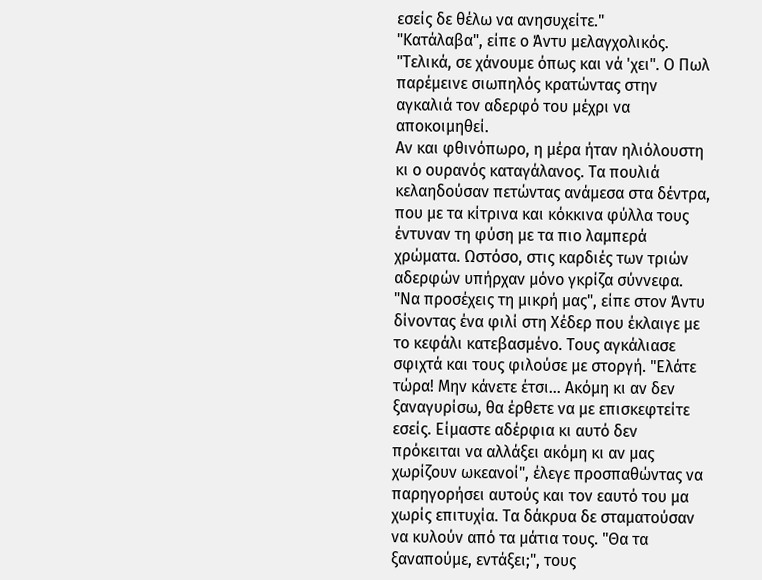εσείς δε θέλω να ανησυχείτε."
"Κατάλαβα", είπε ο Άντυ μελαγχολικός. "Τελικά, σε χάνουμε όπως και νά 'χει". Ο Πωλ παρέμεινε σιωπηλός κρατώντας στην αγκαλιά τον αδερφό του μέχρι να αποκοιμηθεί.
Αν και φθινόπωρο, η μέρα ήταν ηλιόλουστη κι ο ουρανός καταγάλανος. Τα πουλιά κελαηδούσαν πετώντας ανάμεσα στα δέντρα, που με τα κίτρινα και κόκκινα φύλλα τους έντυναν τη φύση με τα πιο λαμπερά χρώματα. Ωστόσο, στις καρδιές των τριών αδερφών υπήρχαν μόνο γκρίζα σύννεφα.
"Να προσέχεις τη μικρή μας", είπε στον Άντυ δίνοντας ένα φιλί στη Χέδερ που έκλαιγε με το κεφάλι κατεβασμένο. Τους αγκάλιασε σφιχτά και τους φιλούσε με στοργή. "Ελάτε τώρα! Μην κάνετε έτσι… Ακόμη κι αν δεν ξαναγυρίσω, θα έρθετε να με επισκεφτείτε εσείς. Είμαστε αδέρφια κι αυτό δεν πρόκειται να αλλάξει ακόμη κι αν μας χωρίζουν ωκεανοί", έλεγε προσπαθώντας να παρηγορήσει αυτούς και τον εαυτό του μα χωρίς επιτυχία. Τα δάκρυα δε σταματούσαν να κυλούν από τα μάτια τους. "Θα τα ξαναπούμε, εντάξει;", τους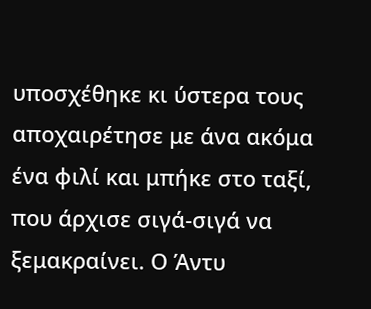υποσχέθηκε κι ύστερα τους αποχαιρέτησε με άνα ακόμα ένα φιλί και μπήκε στο ταξί, που άρχισε σιγά-σιγά να ξεμακραίνει. Ο Άντυ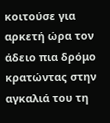κοιτούσε για αρκετή ώρα τον άδειο πια δρόμο κρατώντας στην αγκαλιά του τη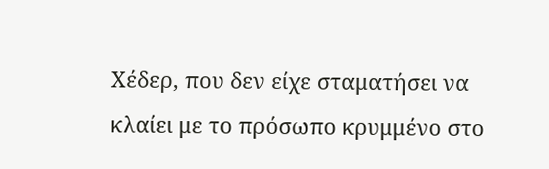Χέδερ, που δεν είχε σταματήσει να κλαίει με το πρόσωπο κρυμμένο στο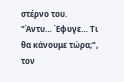στέρνο του.
"Άντυ… Έφυγε… Τι θα κάνουμε τώρα;", τον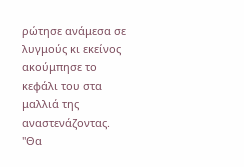ρώτησε ανάμεσα σε λυγμούς κι εκείνος ακούμπησε το κεφάλι του στα μαλλιά της αναστενάζοντας.
"Θα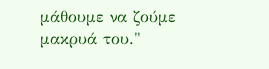μάθουμε να ζούμε μακρυά του."